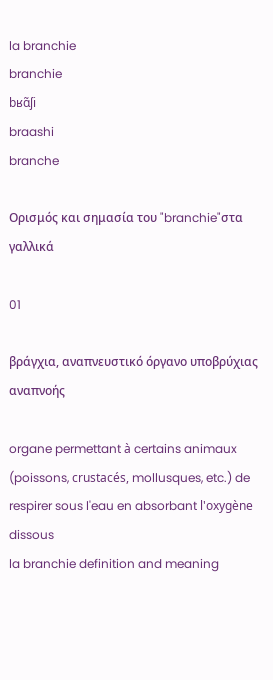la branchie
branchie
bʁɑ̃ʃi
braashi
branche

Ορισμός και σημασία του "branchie"στα γαλλικά

01

βράγχια, αναπνευστικό όργανο υποβρύχιας αναπνοής

organe permettant à certains animaux (poissons, crustacés, mollusques, etc.) de respirer sous l'eau en absorbant l'oxygène dissous
la branchie definition and meaning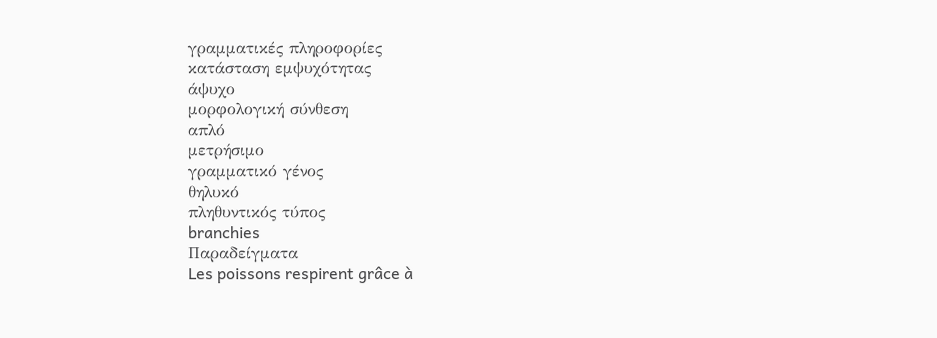γραμματικές πληροφορίες
κατάσταση εμψυχότητας
άψυχο
μορφολογική σύνθεση
απλό
μετρήσιμο
γραμματικό γένος
θηλυκό
πληθυντικός τύπος
branchies
Παραδείγματα
Les poissons respirent grâce à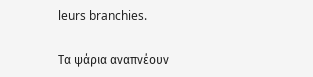leurs branchies.

Τα ψάρια αναπνέουν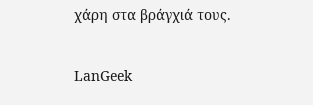χάρη στα βράγχιά τους.

LanGeek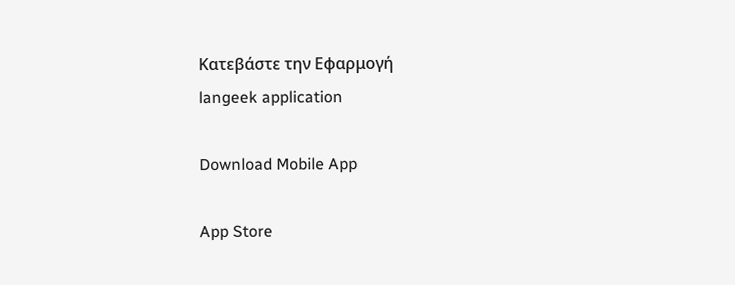Κατεβάστε την Εφαρμογή
langeek application

Download Mobile App

App Store